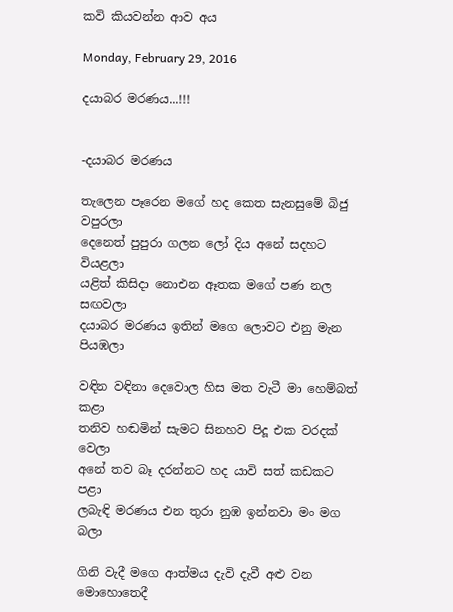කවි කියවන්න ආව අය

Monday, February 29, 2016

දයාබර මරණය...!!!


-දයාබර මරණය

තැලෙන පෑරෙන මගේ හද කෙත සැනසුමේ බිජු වපුරලා
දෙනෙත් පුපුරා ගලන ලෝ දිය අනේ සදහට වියළලා
යළිත් කිසිදා නොඑන ඈතක මගේ පණ නල සඟවලා
දයාබර මරණය ඉතින් මගෙ ලොවට එනු මැන පියඹලා

වඳින වඳිනා දෙවොල හිස මත වැටී මා හෙම්බත් කළා
තනිව හඬමින් සැමට සිනහව පිදූ එක වරදක් වෙලා
අනේ තව බෑ දරන්නට හද යාවි සත් කඩකට පළා
ලබැඳි මරණය එන තුරා නුඹ ඉන්නවා මං මග බලා

ගිනි වැදී මගෙ ආත්මය දැවි දැවී අළු වන මොහොතෙදී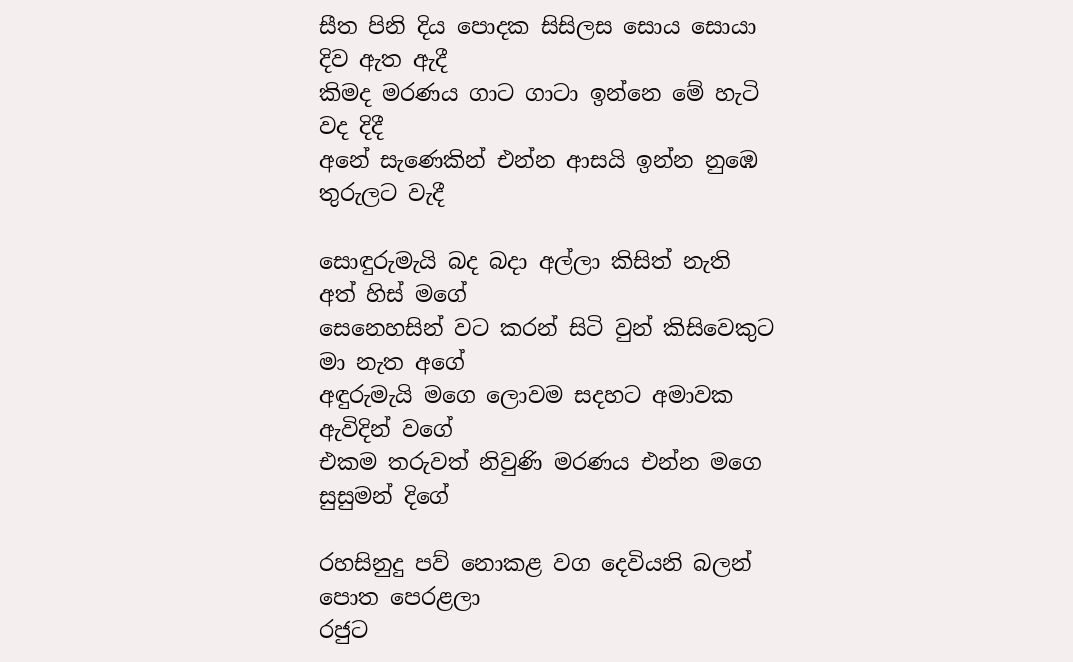සීත පිනි දිය පොදක සිසිලස සොය සොයා දිව ඇත ඇදී
කිමද මරණය ගාට ගාටා ඉන්නෙ මේ හැටි වද දිදී
අනේ සැණෙකින් එන්න ආසයි ඉන්න නුඹෙ තුරුලට වැදී

සොඳුරුමැයි බද බදා අල්ලා කිසිත් නැති අත් හිස් මගේ
සෙනෙහසින් වට කරන් සිටි වුන් කිසිවෙකුට මා නැත අගේ
අඳුරුමැයි මගෙ ලොවම සදහට අමාවක ඇවිදින් වගේ
එකම තරුවත් නිවුණි මරණය එන්න මගෙ සුසුමන් දිගේ

රහසිනුදු පව් නොකළ වග දෙවියනි බලන් පොත පෙරළලා
රජුට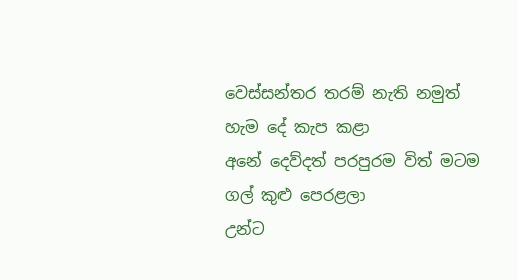වෙස්සන්තර තරම් නැති නමුත් හැම දේ කැප කළා
අනේ දෙව්දත් පරපුරම විත් මටම ගල් කුළු පෙරළලා
උන්ට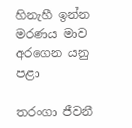හිනැහී ඉන්න මරණය මාව අරගෙන යනු පළා

තරංගා ජීවනී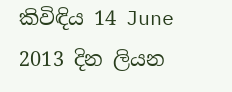කිවිඳිය 14 June 2013 දින ලියන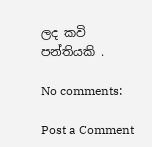ලද කවි පන්තියකි .

No comments:

Post a Comment